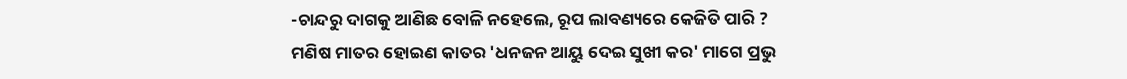-ଚାନ୍ଦରୁ ଦାଗକୁ ଆଣିଛ ବୋଳି ନହେଲେ, ରୂପ ଲାବଣ୍ୟରେ କେଜିତି ପାରି ?
ମଣିଷ ମାତର ହୋଇଣ କାତର 'ଧନଜନ ଆୟୁ ଦେଇ ସୁଖୀ କର' ମାଗେ ପ୍ରଭୁ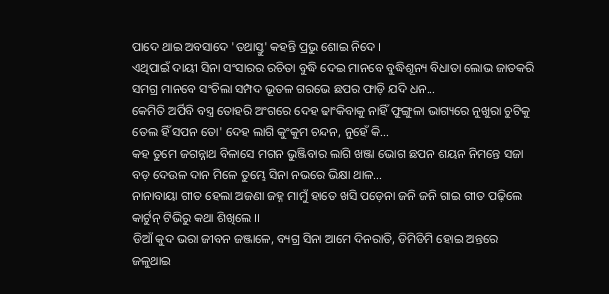ପାଦେ ଥାଇ ଅବସାଦେ 'ତଥାସ୍ତୁ' କହନ୍ତି ପ୍ରଭୁ ଶୋଇ ନିଦେ ।
ଏଥିପାଇଁ ଦାୟୀ ସିନା ସଂସାରର ରଚିତା ବୁଦ୍ଧି ଦେଇ ମାନବେ ବୁଦ୍ଧିଶୂନ୍ୟ ବିଧାତା ଲୋଭ ଜାତକରି ସମଗ୍ର ମାନବେ ସଂଚିଲା ସମ୍ପଦ ଭୂତଳ ଗରଭେ ଛପର ଫାଡ଼ି ଯଦି ଧନ...
କେମିତି ଅର୍ପିବି ବସ୍ତ୍ର ତୋହରି ଅଂଗରେ ଦେହ ଢାଂକିବାକୁ ନାହିଁ ଫୁଙ୍ଗୁଳା ଭାଗ୍ୟରେ ନୁଖୁରା ଚୁଟିକୁ ତେଲ ହିଁ ସପନ ତୋ' ଦେହ ଲାଗି କୁଂକୁମ ଚନ୍ଦନ, ନୁହେଁ କି...
କହ ତୁମେ ଜଗନ୍ନାଥ ବିଳାସେ ମଗନ ଭୁଞ୍ଜିବାର ଲାଗି ଖଞ୍ଜା ଭୋଗ ଛପନ ଶୟନ ନିମନ୍ତେ ସଜା ବଡ଼ ଦେଉଳ ଦାନ ମିଳେ ତୁମ୍ଭେ ସିନା ନଭରେ ଭିକ୍ଷା ଥାଳ...
ନାନାବାୟା ଗୀତ ହେଲା ଅଜଣା ଜହ୍ନ ମାମୁଁ ହାତେ ଖସି ପଡ଼େନା ଜନି ଜନି ଗାଇ ଗୀତ ପଢ଼ିଲେ କାର୍ଟୁନ୍ ଟିଭିରୁ କଥା ଶିଖିଲେ ।।
ଡିଆଁ କୁଦ ଭରା ଜୀବନ ଜଞ୍ଜାଳେ, ବ୍ୟଗ୍ର ସିନା ଆମେ ଦିନରାତି, ଡିମିଡିମି ହୋଇ ଅନ୍ତରେ ଜଳୁଥାଇ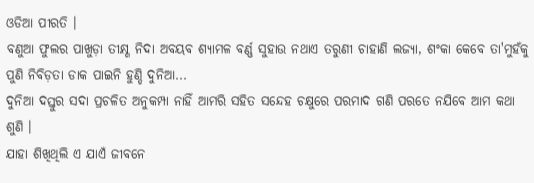ଓଡିଆ ପୀରତି ।
ବଣୁଆ ଫୁଲର ପାଖୁଡ଼ା ତୀକ୍ଷ୍ଣ ନିଦା ଅବୟବ ଶ୍ୟାମଳ ବର୍ଣ୍ଣ ସୁହାଉ ନଥାଏ ତରୁଣୀ ଚାହାଣି ଲଜ୍ୟା, ଶଂକା କେବେ ତା'ମୁହଁକୁ ପୁଣି ନିବିଡ଼ତା ଡାକ ପାଇନି ହୁଣ୍ଡି ଦୁନିଆ...
ଦୁନିଆ ଦସ୍ତୁର ସଦା ପ୍ରଚଳିତ ଅନୁକମ୍ପା ନାହିଁ ଆମରି ସହିତ ସନ୍ଦେହ ଚକ୍ଷୁରେ ପରମାଦ ଗଣି ପରତେ ନଯିବେ ଆମ କଥା ଶୁଣି ।
ଯାହା ଶିଖିଥିଲି ଏ ଯାଏଁ ଜୀବନେ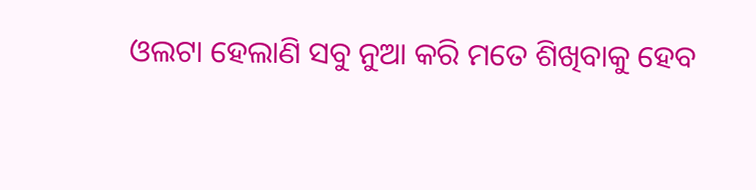ଓଲଟା ହେଲାଣି ସବୁ ନୁଆ କରି ମତେ ଶିଖିବାକୁ ହେବ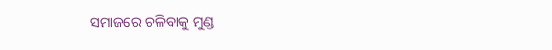ସମାଜରେ ଚଳିବାକୁ ମୁଣ୍ଡ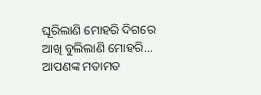ଘୂରିଲାଣି ମୋହରି ଦିଗରେ ଆଖି ବୁଲିଲାଣି ମୋହରି...
ଆପଣଙ୍କ ମତାମତ